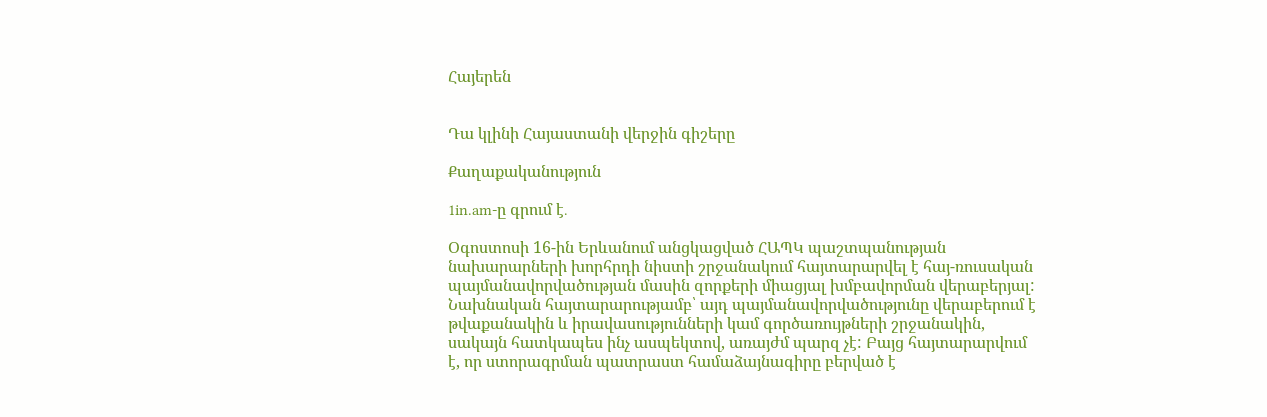Հայերեն


Դա կլինի Հայաստանի վերջին գիշերը

Քաղաքականություն

1in.am-ը գրում է․

Օգոստոսի 16-ին Երևանում անցկացված ՀԱՊԿ պաշտպանության նախարարների խորհրդի նիստի շրջանակում հայտարարվել է հայ-ռուսական պայմանավորվածության մասին զորքերի միացյալ խմբավորման վերաբերյալ: Նախնական հայտարարությամբ՝ այդ պայմանավորվածությունը վերաբերում է թվաքանակին և իրավասությունների կամ գործառույթների շրջանակին, սակայն հատկապես ինչ ասպեկտով, առայժմ պարզ չէ: Բայց հայտարարվում է, որ ստորագրման պատրաստ համաձայնագիրը բերված է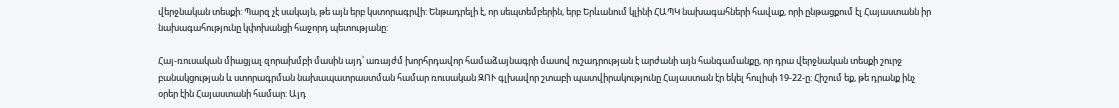վերջնական տեսքի: Պարզ չէ սակայն, թե այն երբ կստորագրվի: Ենթադրելի է, որ սեպտեմբերին, երբ Երևանում կլինի ՀԱՊԿ նախագահների հավաք, որի ընթացքում էլ Հայաստանն իր նախագահությունը կփոխանցի հաջորդ պետությանը:

Հայ-ռուսական միացյալ զորախմբի մասին այդ՝ առայժմ խորհրդավոր համաձայնագրի մասով ուշադրության է արժանի այն հանգամանքը, որ դրա վերջնական տեսքի շուրջ բանակցության և ստորագրման նախապատրաստման համար ռուսական ԶՈՒ գլխավոր շտաբի պատվիրակությունը Հայաստան էր եկել հուլիսի 19-22-ը: Հիշում եք, թե դրանք ինչ օրեր էին Հայաստանի համար: Այդ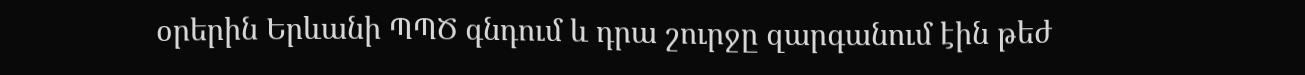օրերին Երևանի ՊՊԾ գնդում և դրա շուրջը զարգանում էին թեժ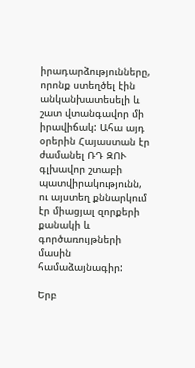իրադարձությունները, որոնք ստեղծել էին անկանխատեսելի և շատ վտանգավոր մի իրավիճակ: Ահա այդ օրերին Հայաստան էր ժամանել ՌԴ ԶՈՒ գլխավոր շտաբի պատվիրակությունն, ու այստեղ քննարկում էր միացյալ զորքերի քանակի և գործառույթների մասին համաձայնագիր:

Երբ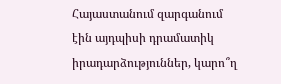Հայաստանում զարգանում էին այդպիսի դրամատիկ իրադարձություններ, կարո՞ղ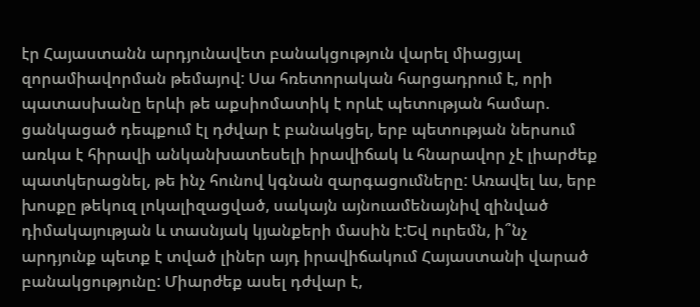էր Հայաստանն արդյունավետ բանակցություն վարել միացյալ զորամիավորման թեմայով: Սա հռետորական հարցադրում է, որի պատասխանը երևի թե աքսիոմատիկ է որևէ պետության համար. ցանկացած դեպքում էլ դժվար է բանակցել, երբ պետության ներսում առկա է հիրավի անկանխատեսելի իրավիճակ և հնարավոր չէ լիարժեք պատկերացնել, թե ինչ հունով կգնան զարգացումները: Առավել ևս, երբ խոսքը թեկուզ լոկալիզացված, սակայն այնուամենայնիվ զինված դիմակայության և տասնյակ կյանքերի մասին է:Եվ ուրեմն, ի՞նչ արդյունք պետք է տված լիներ այդ իրավիճակում Հայաստանի վարած բանակցությունը: Միարժեք ասել դժվար է,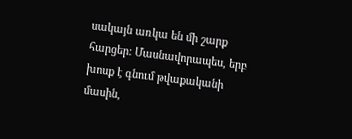սակայն առկա են մի շարք հարցեր: Մասնավորապես, երբ խոսք է գնում թվաքականի մասին,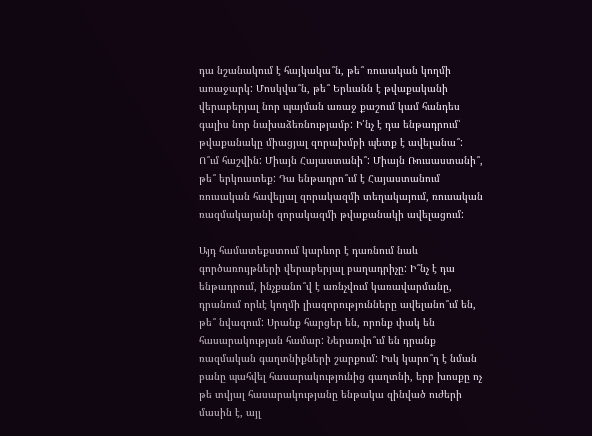դա նշանակում է հայկակա՞ն, թե՞ ռուսական կողմի առաջարկ: Մոսկվա՞ն, թե՞ Երևանն է թվաքականի վերաբերյալ նոր պայման առաջ քաշում կամ հանդես գալիս նոր նախաձեռնությամբ: Ի՛նչ է դա ենթադրում՝ թվաքանակը միացյալ զորախմբի պետք է ավելանա՞: Ո՞ւմ հաշվին: Միայն Հայաստանի՞: Միայն Ռուսաստանի՞, թե՞ երկուստեք: Դա ենթադրո՞ւմ է Հայաստանում ռուսական հավելյալ զորակազմի տեղակայում, ռուսական ռազմակայանի զորակազմի թվաքանակի ավելացում:

Այդ համատեքստում կարևոր է դառնում նաև գործառույթների վերաբերյալ բաղադրիչը: Ի՞նչ է դա ենթադրում, ինչքանո՞վ է առնչվում կառավարմանը, դրանում որևէ կողմի լիազորությունները ավելանո՞ւմ են, թե՞ նվազում: Սրանք հարցեր են, որոնք փակ են հասարակության համար: Ներառվո՞ւմ են դրանք ռազմական գաղտնիքների շարքում: Իսկ կարո՞ղ է նման բանը պահվել հասարակությունից գաղտնի, երբ խոսքը ոչ թե տվյալ հասարակությանը ենթակա զինված ուժերի մասին է, այլ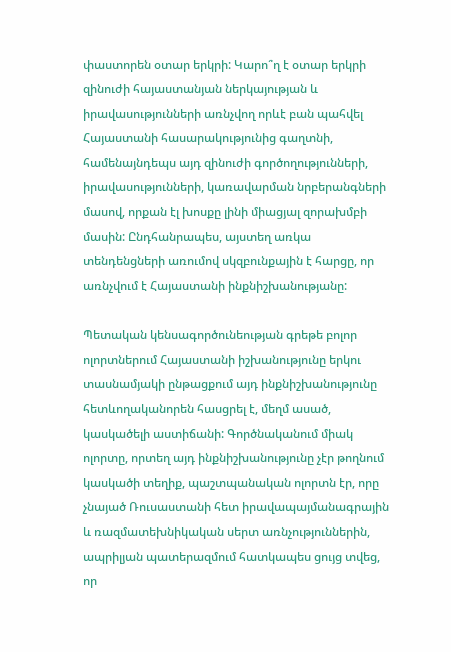փաստորեն օտար երկրի: Կարո՞ղ է օտար երկրի զինուժի հայաստանյան ներկայության և իրավասությունների առնչվող որևէ բան պահվել Հայաստանի հասարակությունից գաղտնի, համենայնդեպս այդ զինուժի գործողությունների, իրավասությունների, կառավարման նրբերանգների մասով, որքան էլ խոսքը լինի միացյալ զորախմբի մասին: Ընդհանրապես, այստեղ առկա տենդենցների առումով սկզբունքային է հարցը, որ առնչվում է Հայաստանի ինքնիշխանությանը:

Պետական կենսագործունեության գրեթե բոլոր ոլորտներում Հայաստանի իշխանությունը երկու տասնամյակի ընթացքում այդ ինքնիշխանությունը հետևողականորեն հասցրել է, մեղմ ասած, կասկածելի աստիճանի: Գործնականում միակ ոլորտը, որտեղ այդ ինքնիշխանությունը չէր թողնում կասկածի տեղիք, պաշտպանական ոլորտն էր, որը չնայած Ռուսաստանի հետ իրավապայմանագրային և ռազմատեխնիկական սերտ առնչություններին, ապրիլյան պատերազմում հատկապես ցույց տվեց, որ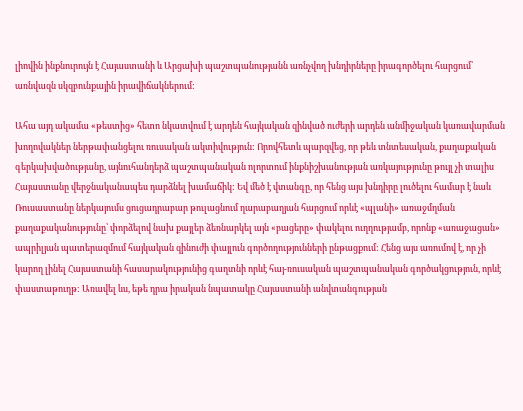լիովին ինքնուրույն է Հայաստանի և Արցախի պաշտպանությանն առնչվող խնդիրները իրագործելու հարցում՝ առնվազն սկզբունքային իրավիճակներում:

Ահա այդ ակամա «թեստից» հետո նկատվում է արդեն հայկական զինված ուժերի արդեն անմիջական կառավարման խողովակներ ներթափանցելու ռուսական ակտիվություն: Որովհետև պարզվեց, որ թեև տնտեսական, քաղաքական գերկախվածությանը, այնուհանդերձ պաշտպանական ոլորտում ինքնիշխանության առկայությունը թույլ չի տալիս Հայաստանը վերջնականապես դարձնել խամաճիկ: Եվ մեծ է վտանգը, որ հենց այս խնդիրը լուծելու համար է նաև Ռուսաստանը ներկայումս ցուցադրաբար թուլացնում ղարաբաղյան հարցում որևէ «պլանի» առաջմղման քաղաքականությունը՝ փորձելով նախ քայլեր ձեռնարկել այն «բացերը» փակելու ուղղությամբ, որոնք «առաջացան» ապրիլյան պատերազմում հայկական զինուժի փայլուն գործողությունների ընթացքում: Հենց այս առումով է, որ չի կարող լինել Հայաստանի հասարակությունից գաղտնի որևէ հայ-ռուսական պաշտպանական գործակցություն, որևէ փաստաթուղթ: Առավել ևս, եթե դրա իրական նպատակը Հայաստանի անվտանգության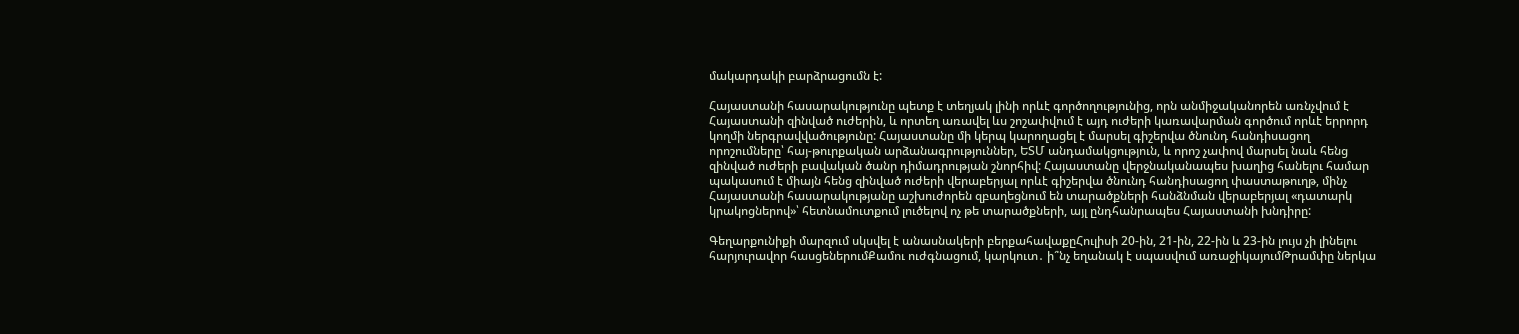մակարդակի բարձրացումն է:

Հայաստանի հասարակությունը պետք է տեղյակ լինի որևէ գործողությունից, որն անմիջականորեն առնչվում է Հայաստանի զինված ուժերին, և որտեղ առավել ևս շոշափվում է այդ ուժերի կառավարման գործում որևէ երրորդ կողմի ներգրավվածությունը: Հայաստանը մի կերպ կարողացել է մարսել գիշերվա ծնունդ հանդիսացող որոշումները՝ հայ-թուրքական արձանագրություններ, ԵՏՄ անդամակցություն, և որոշ չափով մարսել նաև հենց զինված ուժերի բավական ծանր դիմադրության շնորհիվ: Հայաստանը վերջնականապես խաղից հանելու համար պակասում է միայն հենց զինված ուժերի վերաբերյալ որևէ գիշերվա ծնունդ հանդիսացող փաստաթուղթ, մինչ Հայաստանի հասարակությանը աշխուժորեն զբաղեցնում են տարածքների հանձնման վերաբերյալ «դատարկ կրակոցներով»՝ հետնամուտքում լուծելով ոչ թե տարածքների, այլ ընդհանրապես Հայաստանի խնդիրը:

Գեղարքունիքի մարզում սկսվել է անասնակերի բերքահավաքըՀուլիսի 20-ին, 21-ին, 22-ին և 23-ին լույս չի լինելու հարյուրավոր հասցեներումՔամու ուժգնացում, կարկուտ․ ի՞նչ եղանակ է սպասվում առաջիկայումԹրամփը ներկա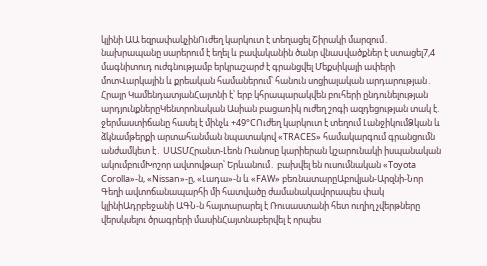կլինի ԱԱ եզրափակչինՈւժեղ կարկուտ է տեղացել Շիրակի մարզում․ նախրապանը սարերում է եղել և բավականին ծանր վնաuվածքներ է ստացել7,4 մագնիտուդ ուժգնությամբ երկրաշարժ է գրանցվել Մեքսիկայի ափերի մոտՎարկային և քրեական համաներում՝ հանուն սոցիալական արդարության․ Հրայր ԿամենդատյանՀայտնի է՝ երբ կհրապարակվեն բուհերի ընդունելության արդյունքներըԿենտրոնական Ասիան բացառիկ ուժեղ շոգի ազդեցության տակ է. ջերմաստիճանը հասել է մինչև +49°CՈւժեղ կարկուտ է տեղում ԼանջիկումՁկան և ձկնամթերքի արտահանման նպատակով «TRACES» համակարգում գրանցումն անժամկետ է․ ՍԱՏՄՀրանտ-Լեոն Ռանոսը կարիերան կշարունակի իսպանական ակումբումԽոշոր ավտովթար՝ Երևանում․ բախվել են ուսումնական «Toyota Corolla»-ն, «Nissan»-ը, «Լադա»-ն և «FAW» բեռնատարըԱբովյան-Արզնի-Նոր Գեղի ավտոճանապարհի մի հատվածը ժամանակավորապես փակ կլինիԱդրբեջանի ԱԳՆ-ն հայտարարել է Ռուսաստանի հետ ուղիղ չվերթները վերսկսելու ծրագրերի մասինՀայտնաբերվել է որպես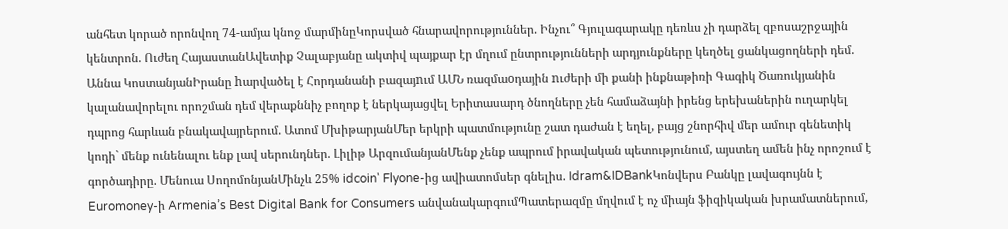անհետ կորած որոնվող 74-ամյա կնոջ մարմինըԿորսված հնարավորություններ. Ինչու՞ Գյուլագարակը դեռևս չի դարձել զբոսաշրջային կենտրոն. Ուժեղ ՀայաստանԱվետիք Չալաբյանը ակտիվ պայքար էր մղում ընտրությունների արդյունքները կեղծել ցանկացողների դեմ. Աննա ԿոստանյանԻրանը hարվածել է Հորդանանի բազայnւմ ԱՄՆ ռազմաoդային nւժերի մի քանի ինքնաթիռի Գագիկ Ծառուկյանին կալանավորելու որոշման դեմ վերաքննիչ բողոք է ներկայացվել Երիտասարդ ծնողները չեն համաձայնի իրենց երեխաներին ուղարկել դպրոց հարևան բնակավայրերում. Ատոմ ՄխիթարյանՄեր երկրի պատմությունը շատ դաժան է եղել, բայց շնորհիվ մեր ամուր գենետիկ կոդի` մենք ունենալու ենք լավ սերունդներ. Լիլիթ ԱրզումանյանՄենք չենք ապրում իրավական պետությունում, այստեղ ամեն ինչ որոշում է գործադիրը. Մենուա ՍողոմոնյանՄինչև 25% idcoin՝ Flyone-ից ավիատոմսեր գնելիս. Idram&IDBankԿոնվերս Բանկը լավագույնն է Euromoney-ի Armenia’s Best Digital Bank for Consumers անվանակարգումՊատերազմը մղվում է ոչ միայն ֆիզիկական խրամատներում,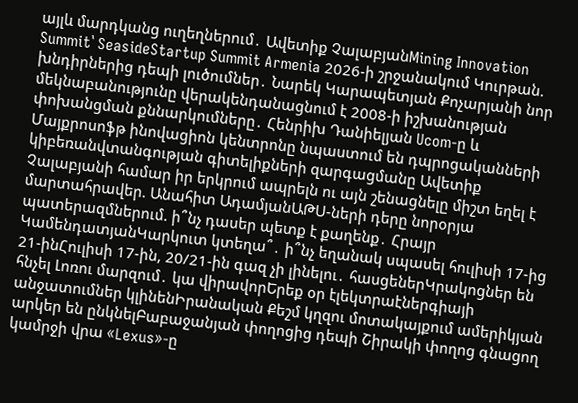այլև մարդկանց ուղեղներում․ Ավետիք ՉալաբյանMining Innovation Summit՝ SeasideStartup Summit Armenia 2026-ի շրջանակում Կուրթան. խնդիրներից դեպի լուծումներ․ Նարեկ Կարապետյան Քոչարյանի նոր մեկնաբանությունը վերակենդանացնում է 2008-ի իշխանության փոխանցման քննարկումները․ Հենրիխ Դանիելյան Ucom-ը և Մայքրոսոֆթ ինովացիոն կենտրոնը նպաստում են դպրոցականների կիբեռանվտանգության գիտելիքների զարգացմանը Ավետիք Չալաբյանի համար իր երկրում ապրելն ու այն շենացնելը միշտ եղել է մարտահրավեր. Անահիտ ԱդամյանԱԹՍ-ների դերը նորօրյա պատերազմներում. ի՞նչ դասեր պետք է քաղենք․ Հրայր ԿամենդատյանԿարկուտ կտեղա՞․ ի՞նչ եղանակ սպասել հուլիսի 17-ից 21-ինՀուլիսի 17-ին, 20/21-ին գազ չի լինելու․ հասցեներԿրակոցներ են հնչել Լոռու մարզում․ կա վիրավորԵրեք օր էլեկտրաէներգիայի անջատումներ կլինենԻրանական Քեշմ կղզու մոտակայքում ամերիկյան արկեր են ընկնելԲաբաջանյան փողոցից դեպի Շիրակի փողոց գնացող կամրջի վրա «Lexus»-ը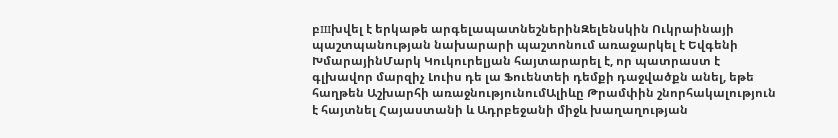բшխվել է երկաթե արգելապատնեշներինԶելենսկին Ուկրաինայի պաշտպանության նախարարի պաշտոնում առաջարկել է Եվգենի ԽմարայինՄարկ Կուկուրելյան հայտարարել է, որ պատրաստ է գլխավոր մարզիչ Լուիս դե լա Ֆուենտեի դեմքի դաջվածքն անել, եթե հաղթեն Աշխարհի առաջնությունումԱլիևը Թրամփին շնորհակալություն է հայտնել Հայաստանի և Ադրբեջանի միջև խաղաղության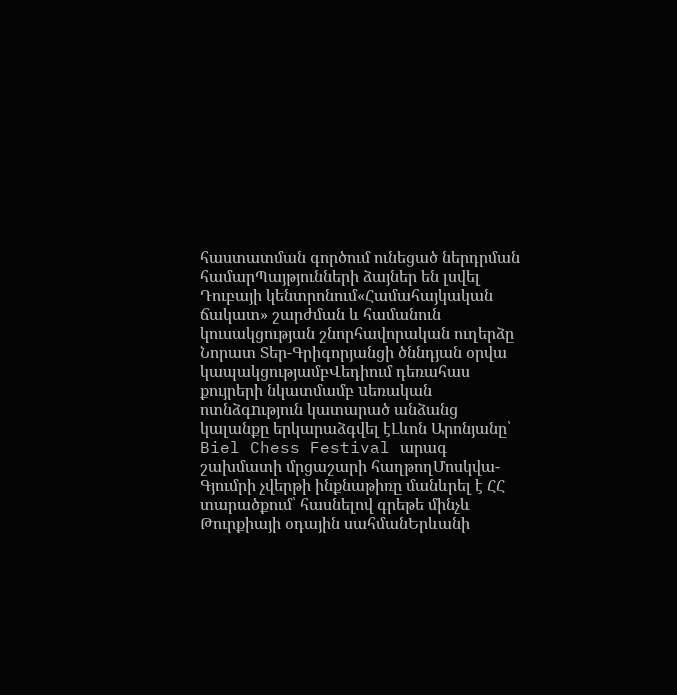հաստատման գործում ունեցած ներդրման համարՊայթյունների ձայներ են լսվել Դուբայի կենտրոնում«Համահայկական ճակատ» շարժման և համանուն կուսակցության շնորհավորական ուղերձը Նորատ Տեր-Գրիգորյանցի ծննդյան օրվա կապակցությամբՎեդիում դեռահաս քույրերի նկատմամբ uեռական ոտնձգnւթյուն կատարած անձանց կալանքը երկարաձգվել էԼևոն Արոնյանը՝ Biel Chess Festival արագ շախմատի մրցաշարի հաղթողՄոսկվա-Գյումրի չվերթի ինքնաթիռը մանևրել է ՀՀ տարածքում՝ հասնելով գրեթե մինչև Թուրքիայի օդային սահմանԵրևանի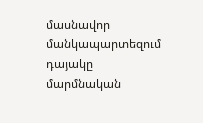մասնավոր մանկապարտեզում դայակը մարմնական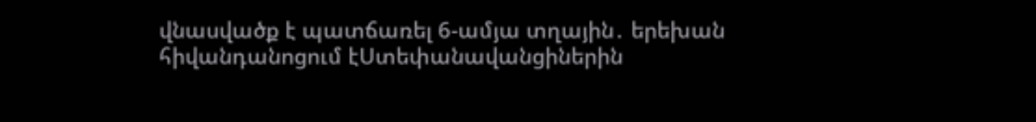վնասվածք է պատճառել 6-ամյա տղային․ երեխան հիվանդանոցում էՍտեփանավանցիներին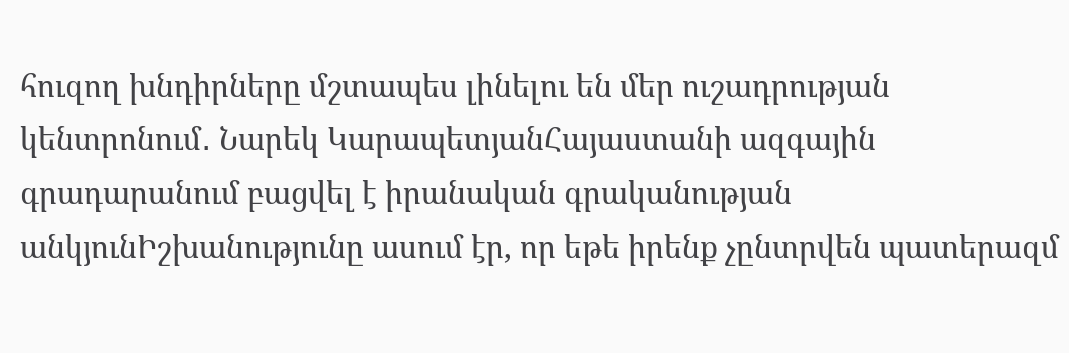հուզող խնդիրները մշտապես լինելու են մեր ուշադրության կենտրոնում․ Նարեկ ԿարապետյանՀայաստանի ազգային գրադարանում բացվել է իրանական գրականության անկյունԻշխանությունը ասում էր, որ եթե իրենք չընտրվեն պատերազմ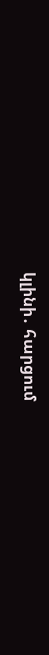կլինի․ հարցում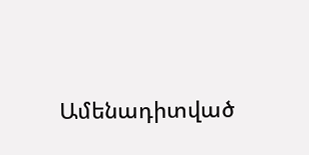Ամենադիտված